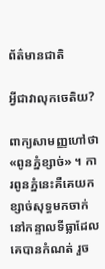ព័ត៌មានជាតិ

អ្វីជាវាលុកចេតិយ?

ពាក្យសាមញ្ញហៅថា «ពូនភ្នំខ្សាច់» ។ ការពូនភ្នំនេះគឺគេយកខ្សាច់សុទ្ធមកចាក់នៅកន្ទាលទីធ្លាដែលគេបានកំណត់ រួច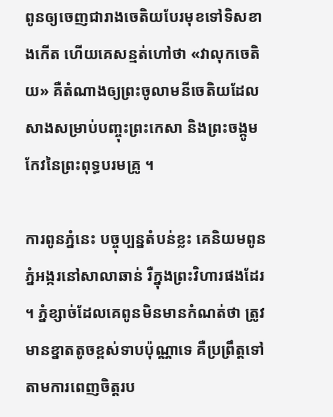ពូនឲ្យចេញជារាងចេតិយបែរមុខទៅទិសខាងកើត ហើយគេសន្មត់ហៅថា «វាលុកចេតិយ» គឺតំណាងឲ្យព្រះចូលាមនីចេតិយដែលសាងសម្រាប់បញ្ចុះព្រះកេសា និងព្រះចង្កូមកែវនៃព្រះពុទ្ធបរមគ្រូ ។

ការពូនភ្នំនេះ បច្ចុប្បន្នតំបន់ខ្លះ គេនិយមពូនភ្នំអង្ករនៅសាលាឆាន់ រឺក្នុងព្រះវិហារផងដែរ។ ភ្នំខ្សាច់ដែលគេពូនមិនមានកំណត់ថា ត្រូវមានខ្នាតតូចខ្ពស់ទាបប៉ុណ្ណាទេ គឺប្រព្រឹត្តទៅតាមការពេញចិត្តរប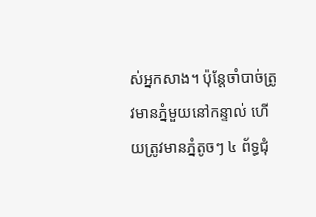ស់អ្នកសាង។ ប៉ុន្តែចាំបាច់ត្រូវមានភ្នំមួយនៅកន្ទាល់ ហើយត្រូវមានភ្នំតូចៗ ៤ ព័ទ្ធជុំ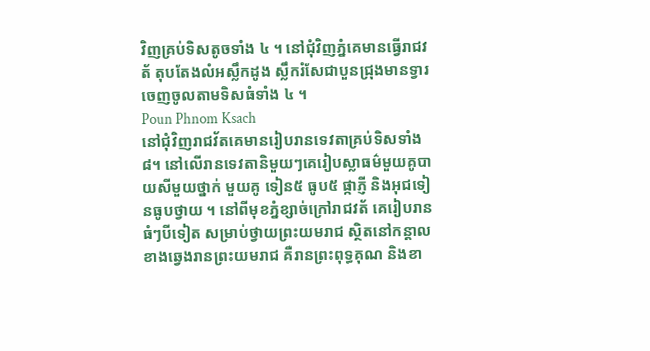វិញគ្រប់ទិសតូចទាំង ៤ ។ នៅជុំវិញភ្នំគេមានធ្វើរាជវត័ តុបតែងលំអស្លឹកដូង ស្លឹករំសែជាបួនជ្រុងមានទ្វារ ចេញចូលតាមទិសធំទាំង ៤ ។
Poun Phnom Ksach
នៅជុំវិញរាជវ័តគេមានរៀបរានទេវតាគ្រប់ទិសទាំង ៨។ នៅលើរានទេវតានិមួយៗគេរៀបស្លាធម៌មួយគូបាយសីមួយថ្នាក់ មួយគូ ទៀន៥ ធូប៥ ផ្កាភ្ញី និងអុជទៀនធូបថ្វាយ ។ នៅពីមុខភ្នំខ្សាច់ក្រៅរាជវត័ គេរៀបរានធំៗបីទៀត សម្រាប់ថ្វាយព្រះយមរាជ ស្ថិតនៅកន្ដាលខាងឆ្វេងរានព្រះយមរាជ គឺរានព្រះពុទ្ធគុណ និងខា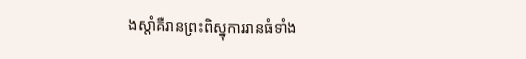ងស្តាំគឺរានព្រះពិស្នុការរានធំទាំង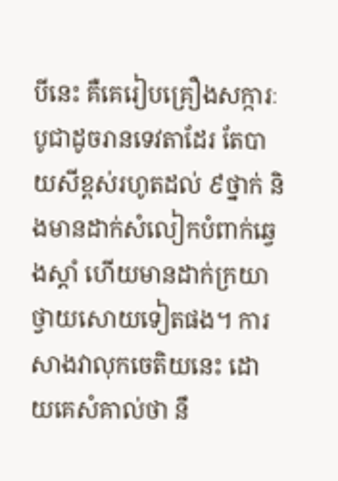បីនេះ គឺគេរៀបគ្រឿងសក្ការៈបូជាដូចរានទេវតាដែរ តែបាយសីខ្ពស់រហូតដល់ ៩ថ្នាក់ និងមានដាក់សំលៀកបំពាក់ឆ្វេងស្តាំ ហើយមានដាក់ក្រយាថ្វាយសោយទៀតផង។ ការសាងវាលុកចេតិយនេះ ដោយគេសំគាល់ថា នឹ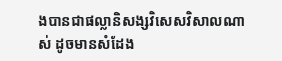ងបានជាផល្លានិសង្សវិសេសវិសាលណាស់ ដូចមានសំដែង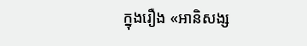ក្នុងរឿង «អានិសង្ស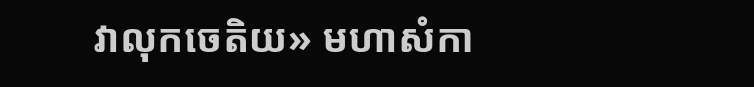វាលុកចេតិយ» មហាសំកា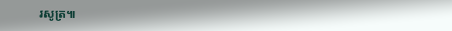រសូត្រ៕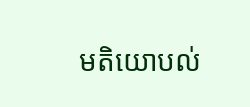មតិយោបល់